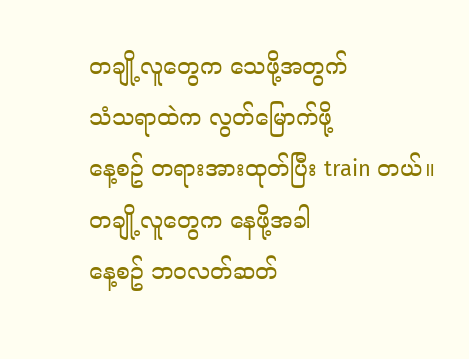တချို့လူတွေက သေဖို့အတွက်
သံသရာထဲက လွတ်မြောက်ဖို့
နေ့စဥ် တရားအားထုတ်ပြီး train တယ်။
တချို့လူတွေက နေဖို့အခါ
နေ့စဥ် ဘဝလတ်ဆတ်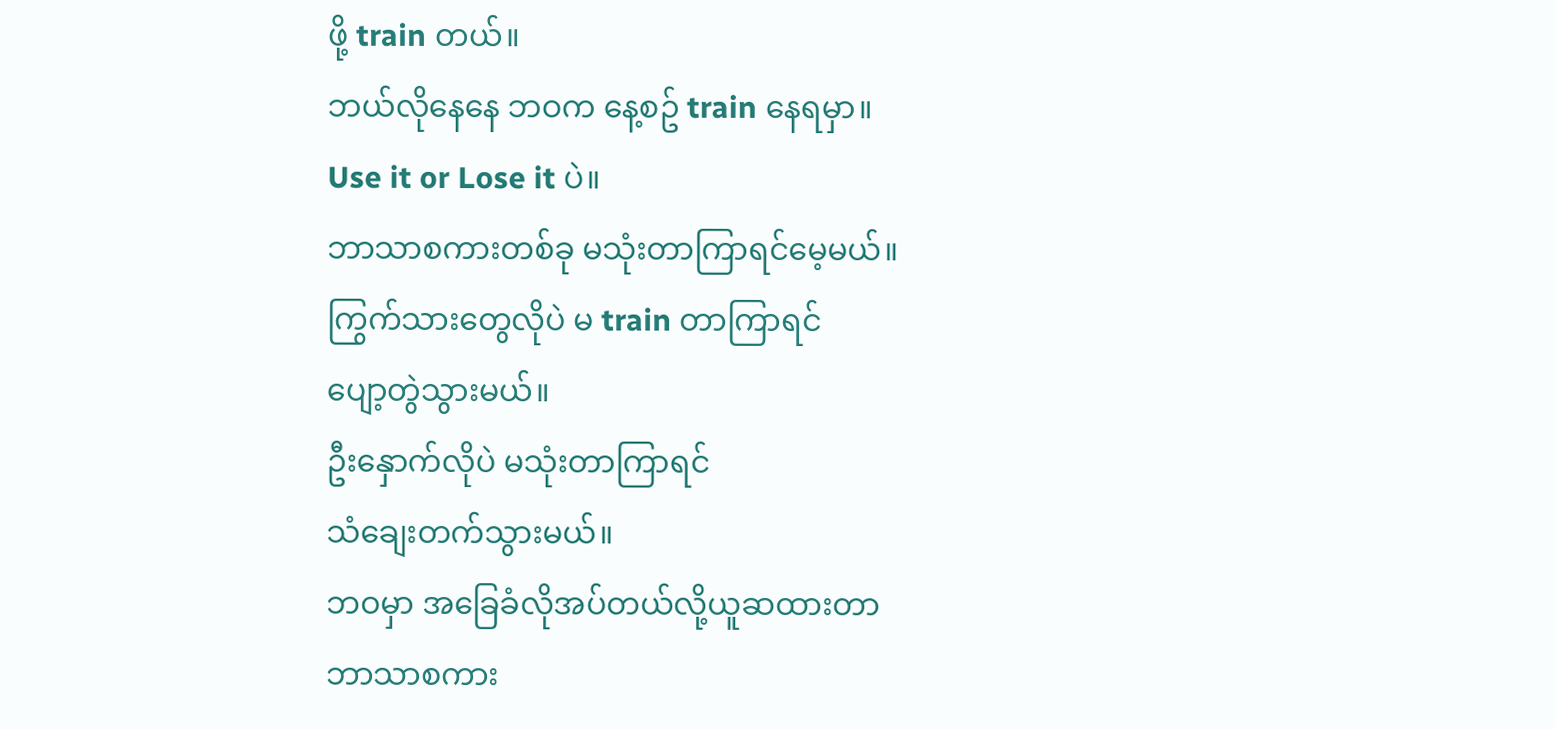ဖို့ train တယ်။
ဘယ်လိုနေနေ ဘဝက နေ့စဥ် train နေရမှာ။
Use it or Lose it ပဲ။
ဘာသာစကားတစ်ခု မသုံးတာကြာရင်မေ့မယ်။
ကြွက်သားတွေလိုပဲ မ train တာကြာရင်
ပျော့တွဲသွားမယ်။
ဦးနှောက်လိုပဲ မသုံးတာကြာရင်
သံချေးတက်သွားမယ်။
ဘဝမှာ အခြေခံလိုအပ်တယ်လို့ယူဆထားတာ
ဘာသာစကား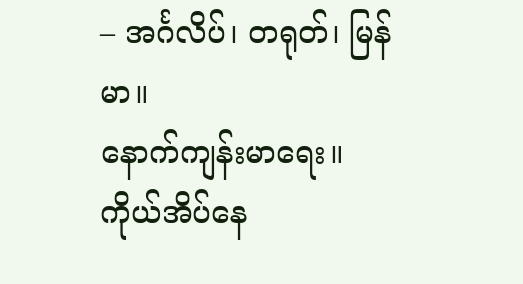– အင်္ဂလိပ်၊ တရုတ်၊ မြန်မာ။
နောက်ကျန်းမာရေး။
ကိုယ်အိပ်နေ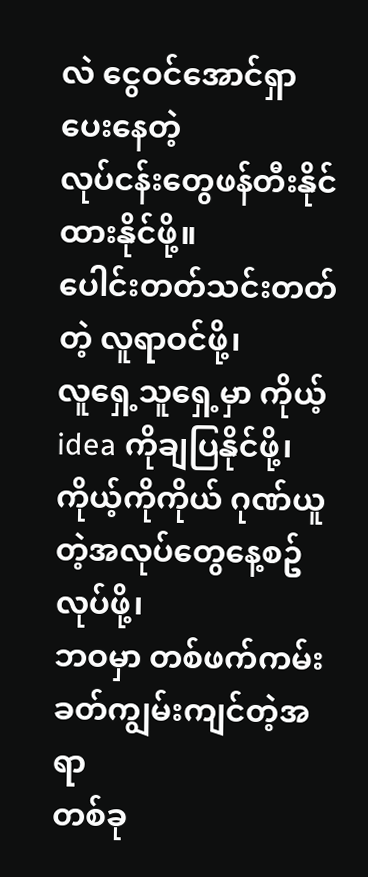လဲ ငွေဝင်အောင်ရှာပေးနေတဲ့
လုပ်ငန်းတွေဖန်တီးနိုင်ထားနိုင်ဖို့။
ပေါင်းတတ်သင်းတတ်တဲ့ လူရာဝင်ဖို့၊
လူရှေ့သူရှေ့မှာ ကိုယ့် idea ကိုချပြနိုင်ဖို့၊
ကိုယ့်ကိုကိုယ် ဂုဏ်ယူတဲ့အလုပ်တွေနေ့စဥ်လုပ်ဖို့၊
ဘဝမှာ တစ်ဖက်ကမ်းခတ်ကျွမ်းကျင်တဲ့အရာ
တစ်ခု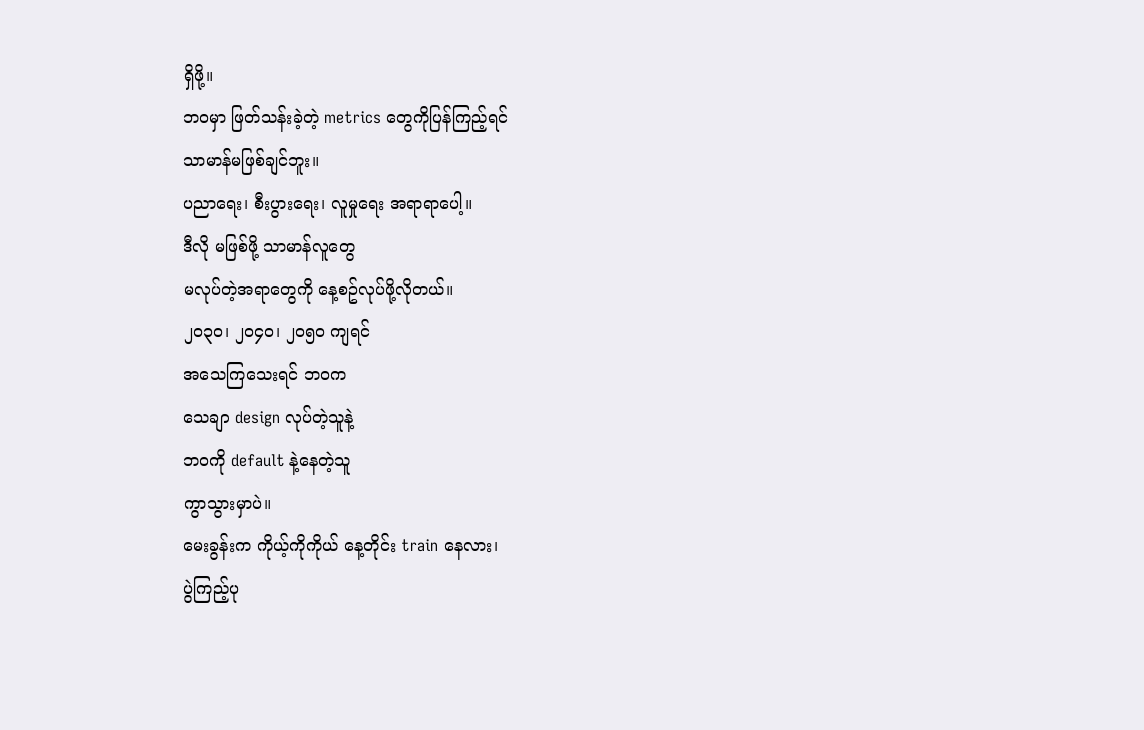ရှိဖို့။
ဘဝမှာ ဖြတ်သန်းခဲ့တဲ့ metrics တွေကိုပြန်ကြည့်ရင်
သာမာန်မဖြစ်ချင်ဘူး။
ပညာရေး၊ စီးပွားရေး၊ လူမှုရေး အရာရာပေါ့။
ဒီလို မဖြစ်ဖို့ သာမာန်လူတွေ
မလုပ်တဲ့အရာတွေကို နေ့စဥ်လုပ်ဖို့လိုတယ်။
၂၀၃၀၊ ၂၀၄၀၊ ၂၀၅၀ ကျရင်
အသေကြသေးရင် ဘဝက
သေချာ design လုပ်တဲ့သူနဲ့
ဘဝကို default နဲ့နေတဲ့သူ
ကွာသွားမှာပဲ။
မေးခွန်းက ကိုယ့်ကိုကိုယ် နေ့တိုင်း train နေလား၊
ပွဲကြည့်ပု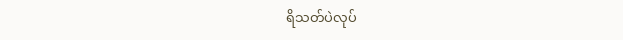ရိသတ်ပဲလုပ်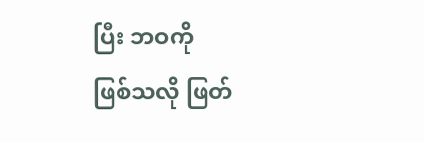ပြီး ဘဝကို
ဖြစ်သလို ဖြတ်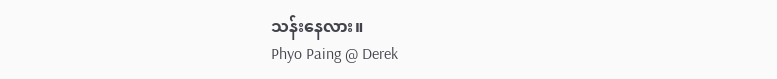သန်းနေလား။
Phyo Paing @ Derek